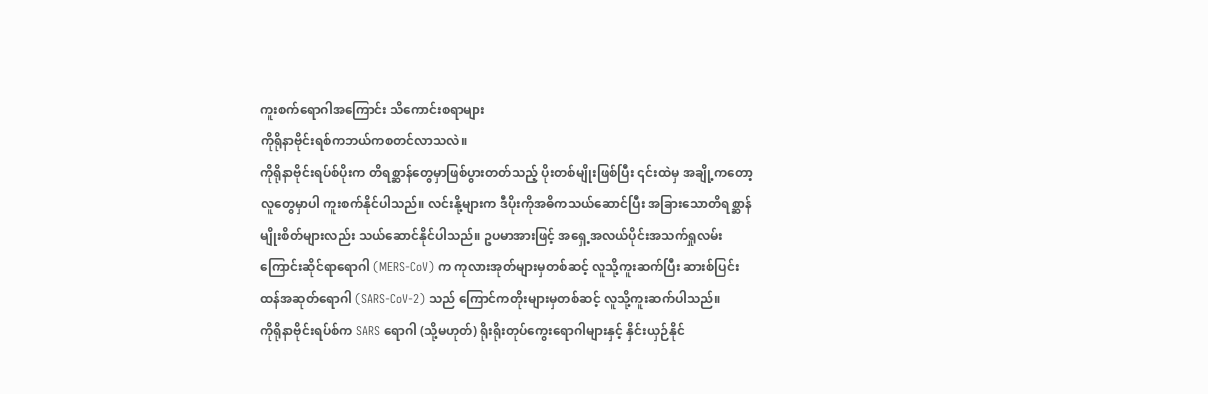ကူးစက်ရောဂါအကြောင်း သိကောင်းစရာများ
ကိုရိုနာဗိုင်းရစ်ကဘယ်ကစတင်လာသလဲ။
ကိုရိုနာဗိုင်းရပ်စ်ပိုးက တိရစ္ဆာန်တွေမှာဖြစ်ပွားတတ်သည့် ပိုးတစ်မျိုးဖြစ်ပြီး ၎င်းထဲမှ အချို့ကတော့လူတွေမှာပါ ကူးစက်နိုင်ပါသည်။ လင်းနို့များက ဒီပိုးကိုအဓိကသယ်ဆောင်ပြီး အခြားသောတိရစ္ဆာန်မျိုးစိတ်များလည်း သယ်ဆောင်နိုင်ပါသည်။ ဥပမာအားဖြင့် အရှေ့အလယ်ပိုင်းအသက်ရှုလမ်းကြောင်းဆိုင်ရာရောဂါ (MERS-CoV) က ကုလားအုတ်များမှတစ်ဆင့် လူသို့ကူးဆက်ပြီး ဆားစ်ပြင်းထန်အဆုတ်ရောဂါ (SARS-CoV-2) သည် ကြောင်ကတိုးများမှတစ်ဆင့် လူသို့ကူးဆက်ပါသည်။
ကိုရိုနာဗိုင်းရပ်စ်က SARS ရောဂါ (သို့မဟုတ်) ရိုးရိုးတုပ်ကွေးရောဂါများနှင့် နှိင်းယှဉ်နိုင်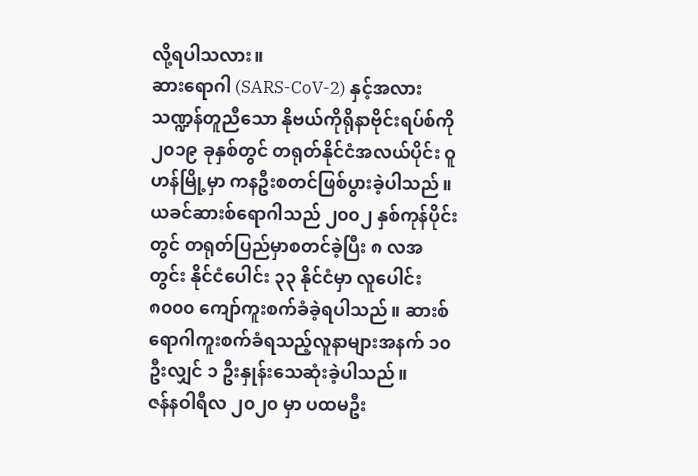လို့ရပါသလား။
ဆားရောဂါ (SARS-CoV-2) နှင့်အလားသဏ္ဍန်တူညီသော နိုဗယ်ကိုရိုနာဗိုင်းရပ်စ်ကို ၂၀၁၉ ခုနှစ်တွင် တရုတ်နိုင်ငံအလယ်ပိုင်း ဝူဟန်မြို့မှာ ကနဦးစတင်ဖြစ်ပွားခဲ့ပါသည်။
ယခင်ဆားစ်ရောဂါသည် ၂၀၀၂ နှစ်ကုန်ပိုင်းတွင် တရုတ်ပြည်မှာစတင်ခဲ့ပြီး ၈ လအတွင်း နိုင်ငံပေါင်း ၃၃ နိုင်ငံမှာ လူပေါင်း ၈၀၀၀ ကျော်ကူးစက်ခံခဲ့ရပါသည်။ ဆားစ်ရောဂါကူးစက်ခံရသည့်လူနာများအနက် ၁၀ ဦးလျှင် ၁ ဦးနှုန်းသေဆုံးခဲ့ပါသည်။
ဇန်နဝါရီလ ၂၀၂၀ မှာ ပထမဦး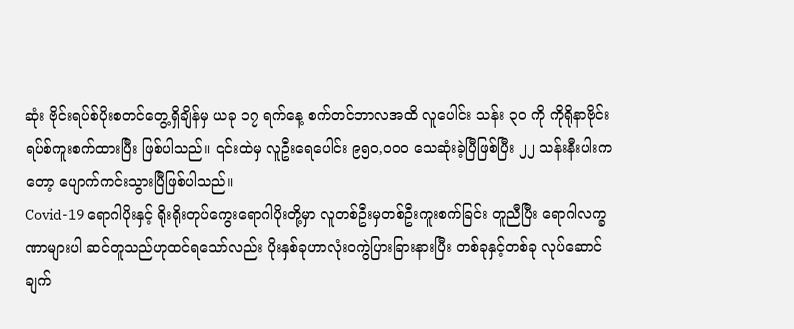ဆုံး ဗိုင်းရပ်စ်ပိုးစတင်တွေ့ရှိချိန်မှ ယခု ၁၇ ရက်နေ့ စက်တင်ဘာလအထိ လူပေါင်း သန်း ၃၀ ကို ကိုရိုနာဗိုင်းရပ်စ်ကူးစက်ထားပြီး ဖြစ်ပါသည်။ ၎င်းထဲမှ လူဦးရေပေါင်း ၉၅၀,၀၀၀ သေဆုံးခဲ့ပြီဖြစ်ပြီး ၂၂ သန်းနီးပါးကတော့ ပျောက်ကင်းသွားပြီဖြစ်ပါသည်။
Covid-19 ရောဂါပိုးနှင့် ရိုးရိုးတုပ်ကွေးရောဂါပိုးတို့မှာ လူတစ်ဦးမှတစ်ဦးကူးစက်ခြင်း တူညီပြီး ရောဂါလက္ခဏာများပါ ဆင်တူသည်ဟုထင်ရသော်လည်း ပိုးနှစ်ခုဟာလုံးဝကွဲပြားခြားနားပြီး တစ်ခုနှင့်တစ်ခု လုပ်ဆောင်ချက်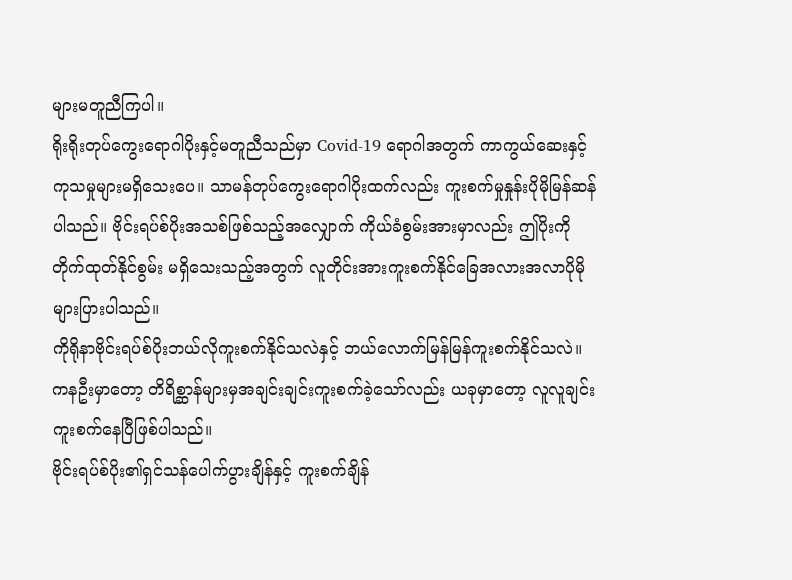များမတူညီကြပါ။
ရိုးရိုးတုပ်ကွေးရောဂါပိုးနှင့်မတူညီသည်မှာ Covid-19 ရောဂါအတွက် ကာကွယ်ဆေးနှင့် ကုသမှုများမရှိသေးပေ။ သာမန်တုပ်ကွေးရောဂါပိုးထက်လည်း ကူးစက်မှုနှုန်းပိုမိုမြန်ဆန်ပါသည်။ ဗိုင်းရပ်စ်ပိုးအသစ်ဖြစ်သည့်အလျှောက် ကိုယ်ခံစွမ်းအားမှာလည်း ဤပိုးကို တိုက်ထုတ်နိုင်စွမ်း မရှိသေးသည့်အတွက် လူတိုင်းအားကူးစက်နိုင်ခြေအလားအလာပိုမိုများပြားပါသည်။
ကိုရိုနာဗိုင်းရပ်စ်ပိုးဘယ်လိုကူးစက်နိုင်သလဲနှင့် ဘယ်လောက်မြန်မြန်ကူးစက်နိုင်သလဲ။
ကနဦးမှာတော့ တိရိစ္ဆာန်များမှအချင်းချင်းကူးစက်ခဲ့သော်လည်း ယခုမှာတော့ လူလူချင်းကူးစက်နေပြီဖြစ်ပါသည်။
ဗိုင်းရပ်စ်ပိုး၏ရှင်သန်ပေါက်ပွားချိန်နှင့် ကူးစက်ချိန်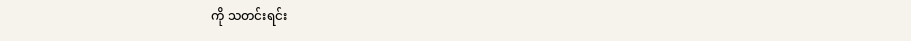ကို သတင်းရင်း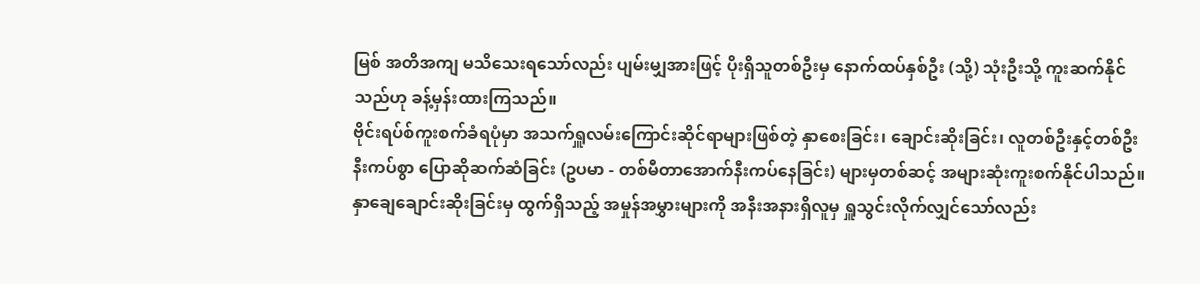မြစ် အတိအကျ မသိသေးရသော်လည်း ပျမ်းမျှအားဖြင့် ပိုးရှိသူတစ်ဦးမှ နောက်ထပ်နှစ်ဦး (သို့) သုံးဦးသို့ ကူးဆက်နိုင်သည်ဟု ခန့်မှန်းထားကြသည်။
ဗိုင်းရပ်စ်ကူးစက်ခံရပုံမှာ အသက်ရှူလမ်းကြောင်းဆိုင်ရာများဖြစ်တဲ့ နှာစေးခြင်း၊ ချောင်းဆိုးခြင်း၊ လူတစ်ဦးနှင့်တစ်ဦးနီးကပ်စွာ ပြောဆိုဆက်ဆံခြင်း (ဥပမာ - တစ်မီတာအောက်နီးကပ်နေခြင်း) များမှတစ်ဆင့် အများဆုံးကူးစက်နိုင်ပါသည်။
နှာချေချောင်းဆိုးခြင်းမှ ထွက်ရှိသည့် အမှုန်အမွှားများကို အနီးအနားရှိလူမှ ရှူသွင်းလိုက်လျှင်သော်လည်း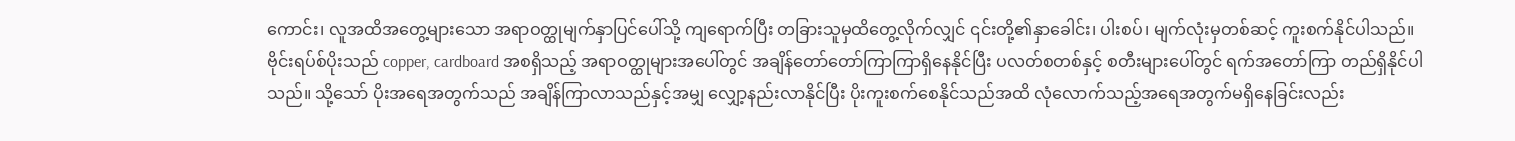ကောင်း၊ လူအထိအတွေ့များသော အရာဝတ္ထုမျက်နှာပြင်ပေါ်သို့ ကျရောက်ပြီး တခြားသူမှထိတွေ့လိုက်လျှင် ၎င်းတို့၏နှာခေါင်း၊ ပါးစပ်၊ မျက်လုံးမှတစ်ဆင့် ကူးစက်နိုင်ပါသည်။
ဗိုင်းရပ်စ်ပိုးသည် copper, cardboard အစရှိသည့် အရာဝတ္ထုများအပေါ်တွင် အချိန်တော်တော်ကြာကြာရှိနေနိုင်ပြီး ပလတ်စတစ်နှင့် စတီးများပေါ်တွင် ရက်အတော်ကြာ တည်ရှိနိုင်ပါသည်။ သို့သော် ပိုးအရေအတွက်သည် အချိန်ကြာလာသည်နှင့်အမျှ လျှော့နည်းလာနိုင်ပြီး ပိုးကူးစက်စေနိုင်သည်အထိ လုံလောက်သည့်အရေအတွက်မရှိနေခြင်းလည်း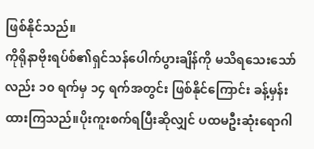ဖြစ်နိုင်သည်။
ကိုရိုနာဗိုးရပ်စ်၏ရှင်သန်ပေါက်ပွားချိန်ကို မသိရသေးသော်လည်း ၁၀ ရက်မှ ၁၄ ရက်အတွင်း ဖြစ်နိုင်ကြောင်း ခန့်မှန်းထားကြသည်။ပိုးကူးစက်ရပြီးဆိုလျှင် ပထမဦးဆုံးရောဂါ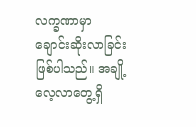လက္ခဏာမှာ ချောင်းဆိုးလာခြင်းဖြစ်ပါသည်။ အချို့လေ့လာတွေ့ရှိ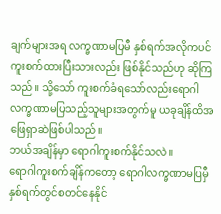ချက်များအရ လက္ခဏာမပြမီ နှစ်ရက်အလိုကပင် ကူးစက်ထားပြီးသားလည်း ဖြစ်နိုင်သည်ဟု ဆိုကြသည်။ သို့သော် ကူးစက်ခံရသော်လည်းရောဂါလက္ခဏာမပြသည့်သူများအတွက်မူ ယခုချိန်ထိအဖြေရှာဆဲဖြစ်ပါသည်။
ဘယ်အချိန်မှာ ရောဂါကူးစက်နိုင်သလဲ။
ရောဂါကူးစက်ချိန်ကတော့ ရောဂါလက္ခဏာမပြမှီ နှစ်ရက်တွင်စတင်နေနိုင်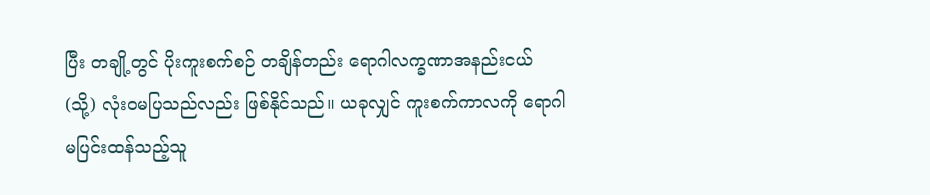ပြီး တချို့တွင် ပိုးကူးစက်စဉ် တချိန်တည်း ရောဂါလက္ခဏာအနည်းငယ် (သို့) လုံးဝမပြသည်လည်း ဖြစ်နိုင်သည်။ ယခုလျှင် ကူးစက်ကာလကို ရောဂါမပြင်းထန်သည့်သူ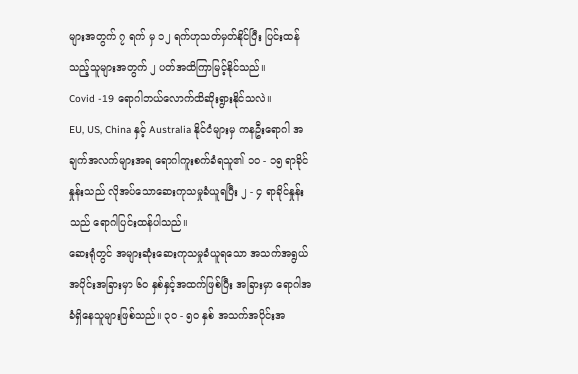များအတွက် ၇ ရက် မှ ၁၂ ရက်ဟုသတ်မှတ်နိုင်ပြီး ပြင်းထန်သည့်သူများအတွက် ၂ ပတ်အထိကြာမြင့်နိုင်သည်။
Covid -19 ရောဂါဘယ်လောက်ထိဆိုးရွားနိုင်သလဲ။
EU, US, China နှင့် Australia နိုင်ငံများမှ ကနဦးရောဂါ အချက်အလက်များအရ ရောဂါကူးစက်ခံရသူ၏ ၁၀ - ၁၅ ရာခိုင်နှုန်းသည် လိုအပ်သောဆေးကုသမှုခံယူရပြီး ၂ - ၄ ရာခိုင်နှုန်းသည် ရောဂါပြင်းထန်ပါသည်။
ဆေးရုံတွင် အများဆုံးဆေးကုသမှုခံယူရသော အသက်အရွယ်အပိုင်းအခြားမှာ ၆၀ နှစ်နှင့်အထက်ဖြစ်ပြီး အခြားမှာ ရောဂါအခံရှိနေသူများဖြစ်သည်။ ၃၀ - ၅၀ နှစ် အသက်အပိုင်းအ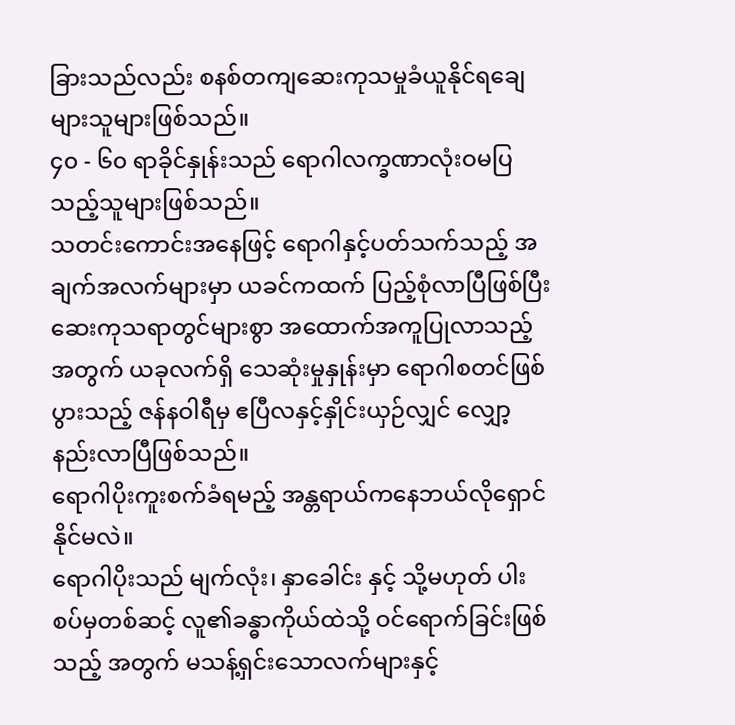ခြားသည်လည်း စနစ်တကျဆေးကုသမှုခံယူနိုင်ရချေ များသူများဖြစ်သည်။
၄၀ - ၆၀ ရာခိုင်နှုန်းသည် ရောဂါလက္ခဏာလုံးဝမပြသည့်သူများဖြစ်သည်။
သတင်းကောင်းအနေဖြင့် ရောဂါနှင့်ပတ်သက်သည့် အချက်အလက်များမှာ ယခင်ကထက် ပြည့်စုံလာပြီဖြစ်ပြီး ဆေးကုသရာတွင်များစွာ အထောက်အကူပြုလာသည့်အတွက် ယခုလက်ရှိ သေဆုံးမှုနှုန်းမှာ ရောဂါစတင်ဖြစ်ပွားသည့် ဇန်နဝါရီမှ ဧပြီလနှင့်နှိုင်းယှဉ်လျှင် လျှော့နည်းလာပြီဖြစ်သည်။
ရောဂါပိုးကူးစက်ခံရမည့် အန္တရာယ်ကနေဘယ်လိုရှောင်နိုင်မလဲ။
ရောဂါပိုးသည် မျက်လုံး၊ နှာခေါင်း နှင့် သို့မဟုတ် ပါးစပ်မှတစ်ဆင့် လူ၏ခန္ဓာကိုယ်ထဲသို့ ဝင်ရောက်ခြင်းဖြစ်သည့် အတွက် မသန့်ရှင်းသောလက်များနှင့်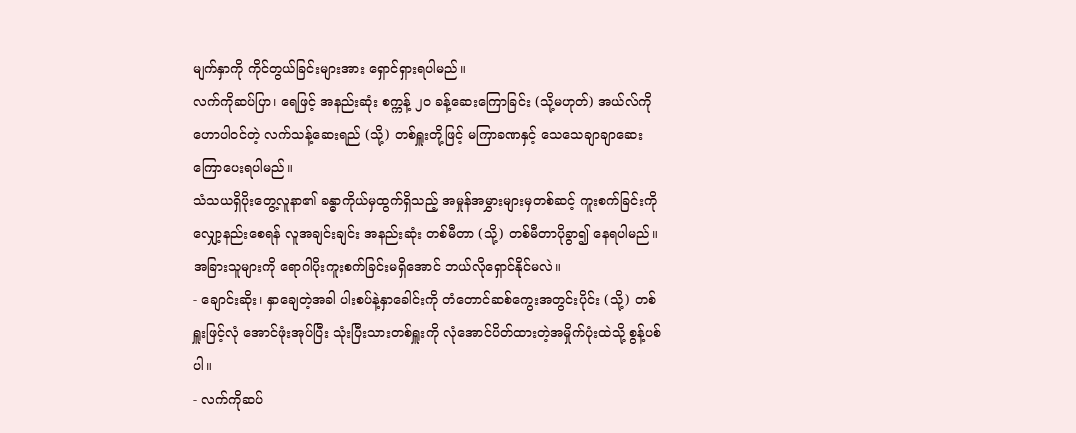မျက်နှာကို ကိုင်တွယ်ခြင်းများအား ရှောင်ရှားရပါမည်။
လက်ကိုဆပ်ပြာ၊ ရေဖြင့် အနည်းဆုံး စက္ကန့် ၂၀ ခန့်ဆေးကြောခြင်း (သို့မဟုတ်) အယ်လ်ကိုဟောပါဝင်တဲ့ လက်သန့်ဆေးရည် (သို့) တစ်ရှူးတို့ဖြင့် မကြာခဏနှင့် သေသေချာချာဆေးကြောပေးရပါမည်။
သံသယရှိပိုးတွေ့လူနာ၏ ခန္ဓာကိုယ်မှထွက်ရှိသည့် အမှုန်အမွှားများမှတစ်ဆင့် ကူးစက်ခြင်းကို လျှော့နည်းစေရန် လူအချင်းချင်း အနည်းဆုံး တစ်မီတာ (သို့) တစ်မီတာပိုခွာ၍ နေရပါမည်။
အခြားသူများကို ရောဂါပိုးကူးစက်ခြင်းမရှိအောင် ဘယ်လိုရှောင်နိုင်မလဲ။
- ချောင်းဆိုး၊ နှာချေတဲ့အခါ ပါးစပ်နဲ့နှာခေါင်းကို တံတောင်ဆစ်ကွေးအတွင်းပိုင်း (သို့) တစ်ရှူးဖြင့်လုံ အောင်ဖုံးအုပ်ပြီး သုံးပြီးသားတစ်ရှူးကို လုံအောင်ပိတ်ထားတဲ့အမှိုက်ပုံးထဲသို့ စွန့်ပစ်ပါ။
- လက်ကိုဆပ်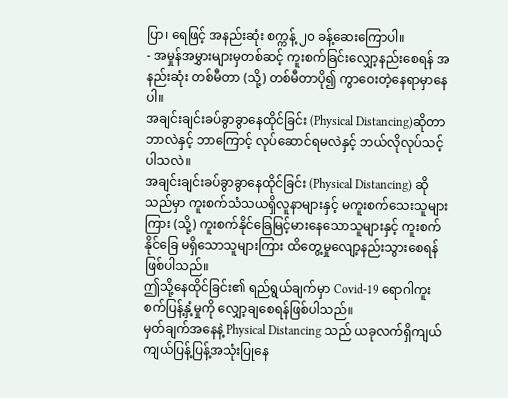ပြာ၊ ရေဖြင့် အနည်းဆုံး စက္ကန့် ၂၀ ခန့်ဆေးကြောပါ။
- အမှုန်အမွှားများမှတစ်ဆင့် ကူးစက်ခြင်းလျှော့နည်းစေရန် အနည်းဆုံး တစ်မီတာ (သို့) တစ်မီတာပို၍ ကွာဝေးတဲ့နေရာမှာနေပါ။
အချင်းချင်းခပ်ခွာခွာနေထိုင်ခြင်း (Physical Distancing)ဆိုတာဘာလဲနှင့် ဘာကြောင့် လုပ်ဆောင်ရမလဲနှင့် ဘယ်လိုလုပ်သင့်ပါသလဲ။
အချင်းချင်းခပ်ခွာခွာနေထိုင်ခြင်း (Physical Distancing) ဆိုသည်မှာ ကူးစက်သံသယရှိလူနာများနှင့် မကူးစက်သေးသူများကြား (သို့) ကူးစက်နိုင်ခြေမြင့်မားနေသောသူများနှင့် ကူးစက်နိုင်ခြေ မရှိသောသူများကြား ထိတွေ့မှုလျော့နည်းသွားစေရန်ဖြစ်ပါသည်။
ဤသို့နေထိုင်ခြင်း၏ ရည်ရွယ်ချက်မှာ Covid-19 ရောဂါကူးစက်ပြန့်နှံ့မှုကို လျှော့ချစေရန်ဖြစ်ပါသည်။
မှတ်ချက်အနေနဲ့ Physical Distancing သည် ယခုလက်ရှိကျယ်ကျယ်ပြန့်ပြန့်အသုံးပြုနေ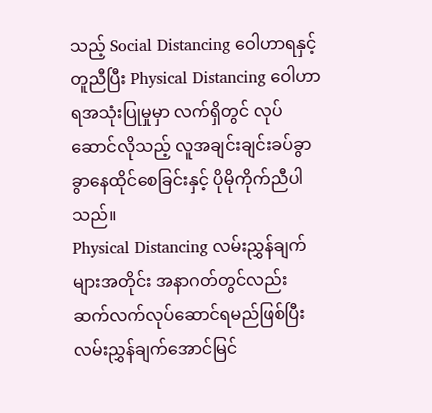သည့် Social Distancing ဝေါဟာရနှင့် တူညီပြီး Physical Distancing ဝေါဟာရအသုံးပြုမှုမှာ လက်ရှိတွင် လုပ်ဆောင်လိုသည့် လူအချင်းချင်းခပ်ခွာခွာနေထိုင်စေခြင်းနှင့် ပိုမိုကိုက်ညီပါသည်။
Physical Distancing လမ်းညွှန်ချက်များအတိုင်း အနာဂတ်တွင်လည်း ဆက်လက်လုပ်ဆောင်ရမည်ဖြစ်ပြီး လမ်းညွှန်ချက်အောင်မြင်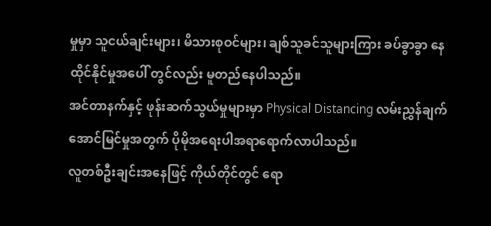မှုမှာ သူငယ်ချင်းများ၊ မိသားစုဝင်များ၊ ချစ်သူခင်သူများကြား ခပ်ခွာခွာ နေထိုင်နိုင်မှုအပေါ် တွင်လည်း မူတည်နေပါသည်။
အင်တာနက်နှင့် ဖုန်းဆက်သွယ်မှုများမှာ Physical Distancing လမ်းညွှန်ချက်အောင်မြင်မှုအတွက် ပိုမိုအရေးပါအရာရောက်လာပါသည်။
လူတစ်ဦးချင်းအနေဖြင့် ကိုယ်တိုင်တွင် ရော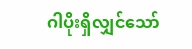ဂါပိုးရှိလျှင်သော်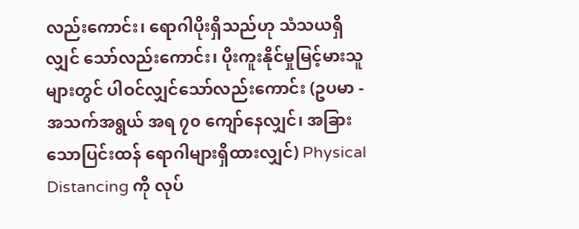လည်းကောင်း၊ ရောဂါပိုးရှိသည်ဟု သံသယရှိလျှင် သော်လည်းကောင်း၊ ပိုးကူးနိုင်မှုမြင့်မားသူများတွင် ပါဝင်လျှင်သော်လည်းကောင်း (ဥပမာ - အသက်အရွယ် အရ ၇၀ ကျော်နေလျှင်၊ အခြားသောပြင်းထန် ရောဂါများရှိထားလျှင်) Physical Distancing ကို လုပ်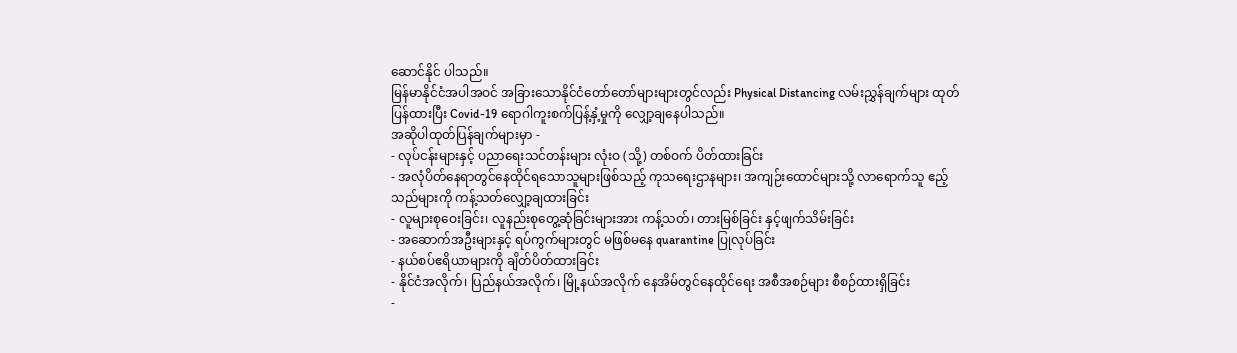ဆောင်နိုင် ပါသည်။
မြန်မာနိုင်ငံအပါအဝင် အခြားသောနိုင်ငံတော်တော်များများတွင်လည်း Physical Distancing လမ်းညွှန်ချက်များ ထုတ်ပြန်ထားပြီး Covid-19 ရောဂါကူးစက်ပြန့်နှံ့မှုကို လျှော့ချနေပါသည်။
အဆိုပါထုတ်ပြန်ချက်များမှာ -
- လုပ်ငန်းများနှင့် ပညာရေးသင်တန်းများ လုံးဝ (သို့) တစ်ဝက် ပိတ်ထားခြင်း
- အလုံပိတ်နေရာတွင်နေထိုင်ရသောသူများဖြစ်သည့် ကုသရေးဌာနများ၊ အကျဉ်းထောင်များသို့ လာရောက်သူ ဧည့်သည်များကို ကန့်သတ်လျှော့ချထားခြင်း
- လူများစုဝေးခြင်း၊ လူနည်းစုတွေ့ဆုံခြင်းများအား ကန့်သတ်၊ တားမြစ်ခြင်း နှင့်ဖျက်သိမ်းခြင်း
- အဆောက်အဦးများနှင့် ရပ်ကွက်များတွင် မဖြစ်မနေ quarantine ပြုလုပ်ခြင်း
- နယ်စပ်ဧရိယာများကို ချိတ်ပိတ်ထားခြင်း
- နိုင်ငံအလိုက်၊ ပြည်နယ်အလိုက်၊ မြို့နယ်အလိုက် နေအိမ်တွင်နေထိုင်ရေး အစီအစဉ်များ စီစဉ်ထားရှိခြင်း
-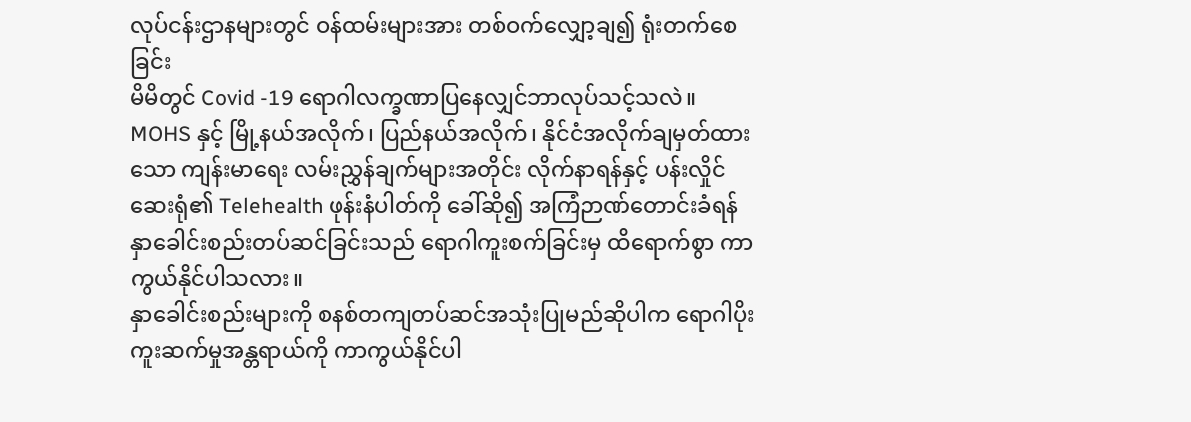လုပ်ငန်းဌာနများတွင် ဝန်ထမ်းများအား တစ်ဝက်လျှော့ချ၍ ရုံးတက်စေခြင်း
မိမိတွင် Covid -19 ရောဂါလက္ခဏာပြနေလျှင်ဘာလုပ်သင့်သလဲ။
MOHS နှင့် မြို့နယ်အလိုက်၊ ပြည်နယ်အလိုက်၊ နိုင်ငံအလိုက်ချမှတ်ထားသော ကျန်းမာရေး လမ်းညွှန်ချက်များအတိုင်း လိုက်နာရန်နှင့် ပန်းလှိုင်ဆေးရုံ၏ Telehealth ဖုန်းနံပါတ်ကို ခေါ်ဆို၍ အကြံဉာဏ်တောင်းခံရန်
နှာခေါင်းစည်းတပ်ဆင်ခြင်းသည် ရောဂါကူးစက်ခြင်းမှ ထိရောက်စွာ ကာကွယ်နိုင်ပါသလား။
နှာခေါင်းစည်းများကို စနစ်တကျတပ်ဆင်အသုံးပြုမည်ဆိုပါက ရောဂါပိုးကူးဆက်မှုအန္တရာယ်ကို ကာကွယ်နိုင်ပါ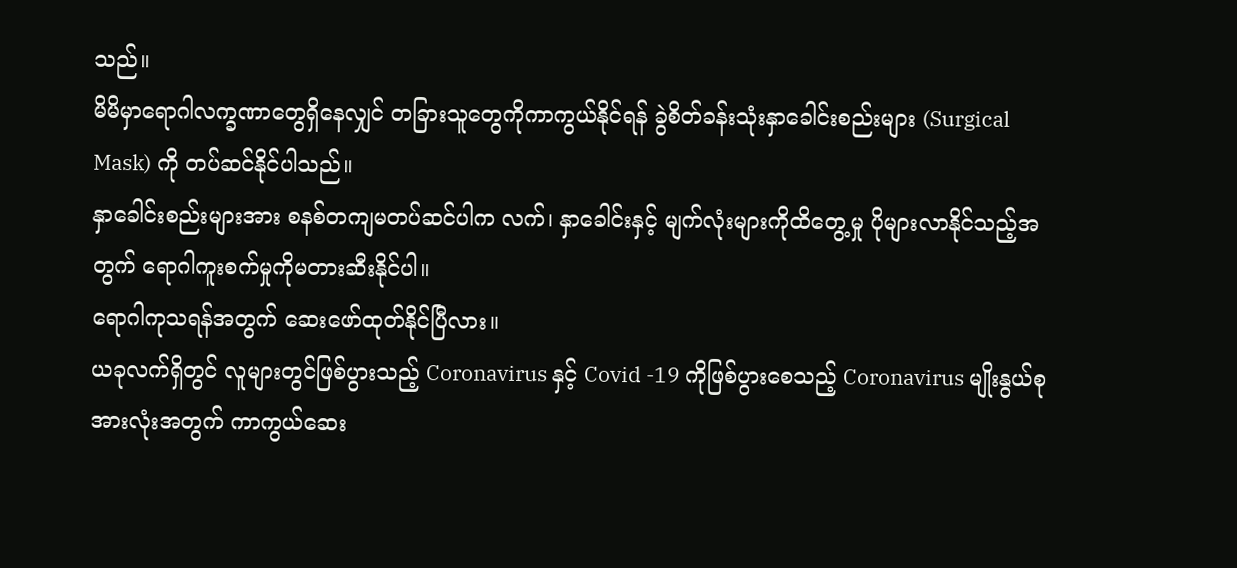သည်။
မိမိမှာရောဂါလက္ခဏာတွေရှိနေလျှင် တခြားသူတွေကိုကာကွယ်နိုင်ရန် ခွဲစိတ်ခန်းသုံးနှာခေါင်းစည်းများ (Surgical Mask) ကို တပ်ဆင်နိုင်ပါသည်။
နှာခေါင်းစည်းများအား စနစ်တကျမတပ်ဆင်ပါက လက်၊ နှာခေါင်းနှင့် မျက်လုံးများကိုထိတွေ့မှု ပိုများလာနိုင်သည့်အတွက် ရောဂါကူးစက်မှုကိုမတားဆီးနိုင်ပါ။
ရောဂါကုသရန်အတွက် ဆေးဖော်ထုတ်နိုင်ပြီလား။
ယခုလက်ရှိတွင် လူများတွင်ဖြစ်ပွားသည့် Coronavirus နှင့် Covid -19 ကိုဖြစ်ပွားစေသည့် Coronavirus မျိုးနွယ်စုအားလုံးအတွက် ကာကွယ်ဆေး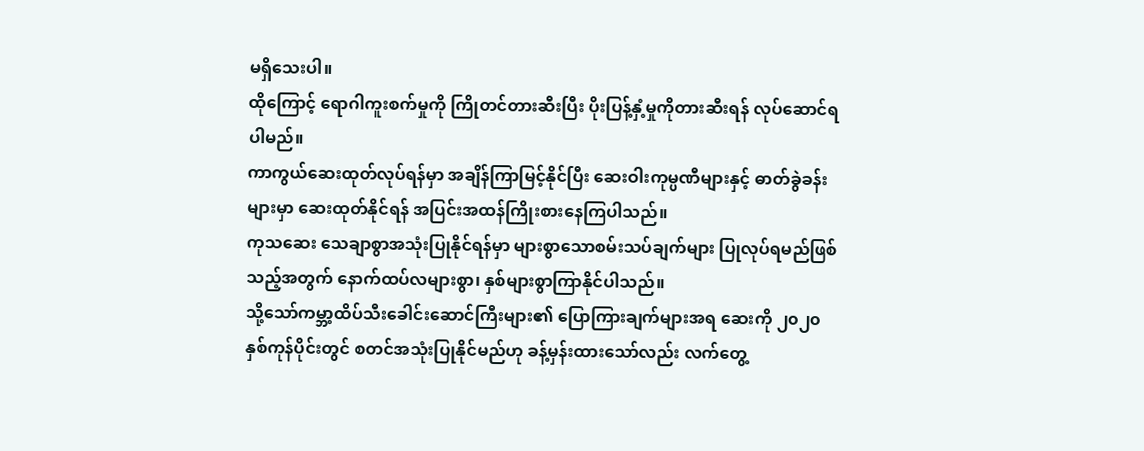မရှိသေးပါ။
ထိုကြောင့် ရောဂါကူးစက်မှုကို ကြိုတင်တားဆီးပြီး ပိုးပြန့်နှံ့မှုကိုတားဆီးရန် လုပ်ဆောင်ရပါမည်။
ကာကွယ်ဆေးထုတ်လုပ်ရန်မှာ အချိန်ကြာမြင့်နိုင်ပြီး ဆေးဝါးကုမ္ပဏီများနှင့် ဓာတ်ခွဲခန်းများမှာ ဆေးထုတ်နိုင်ရန် အပြင်းအထန်ကြိုးစားနေကြပါသည်။
ကုသဆေး သေချာစွာအသုံးပြုနိုင်ရန်မှာ များစွာသောစမ်းသပ်ချက်များ ပြုလုပ်ရမည်ဖြစ်သည့်အတွက် နောက်ထပ်လများစွာ၊ နှစ်များစွာကြာနိုင်ပါသည်။
သို့သော်ကမ္ဘာ့ထိပ်သီးခေါင်းဆောင်ကြီးများ၏ ပြောကြားချက်များအရ ဆေးကို ၂၀၂၀ နှစ်ကုန်ပိုင်းတွင် စတင်အသုံးပြုနိုင်မည်ဟု ခန့်မှန်းထားသော်လည်း လက်တွေ့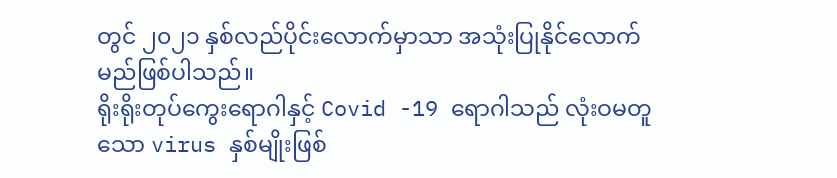တွင် ၂၀၂၁ နှစ်လည်ပိုင်းလောက်မှာသာ အသုံးပြုနိုင်လောက်မည်ဖြစ်ပါသည်။
ရိုးရိုးတုပ်ကွေးရောဂါနှင့် Covid -19 ရောဂါသည် လုံးဝမတူသော virus နှစ်မျိုးဖြစ်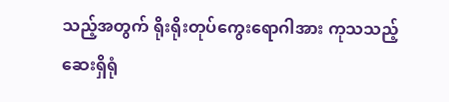သည့်အတွက် ရိုးရိုးတုပ်ကွေးရောဂါအား ကုသသည့်ဆေးရှိရုံ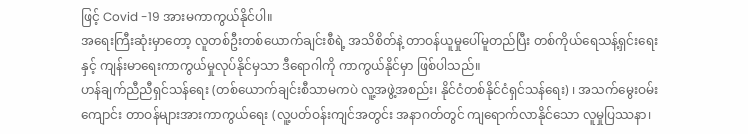ဖြင့် Covid -19 အားမကာကွယ်နိုင်ပါ။
အရေးကြီးဆုံးမှာတော့ လူတစ်ဦးတစ်ယောက်ချင်းစီရဲ့ အသိစိတ်နဲ့ တာဝန်ယူမှုပေါ်မူတည်ပြီး တစ်ကိုယ်ရေသန့်ရှင်းရေးနှင့် ကျန်းမာရေးကာကွယ်မှုလုပ်နိုင်မှသာ ဒီရောဂါကို ကာကွယ်နိုင်မှာ ဖြစ်ပါသည်။
ဟန်ချက်ညီညီရှင်သန်ရေး (တစ်ယောက်ချင်းစီသာမကပဲ လူ့အဖွဲ့အစည်း၊ နိုင်ငံတစ်နိုင်ငံရှင်သန်ရေး) ၊ အသက်မွေးဝမ်းကျောင်း တာဝန်များအားကာကွယ်ရေး (လူ့ပတ်ဝန်းကျင်အတွင်း အနာဂတ်တွင် ကျရောက်လာနိုင်သော လူမှုပြဿနာ၊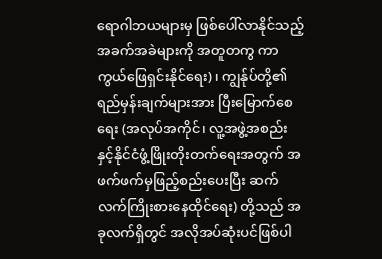ရောဂါဘယများမှ ဖြစ်ပေါ်လာနိုင်သည့် အခက်အခဲများကို အတူတကွ ကာကွယ်ဖြေရှင်းနိုင်ရေး)၊ ကျွန်ုပ်တို့၏ ရည်မှန်းချက်များအား ပြီးမြောက်စေရေး (အလုပ်အကိုင်၊ လူ့အဖွဲ့အစည်း နှင့်နိုင်ငံဖွံ့ဖြိုးတိုးတက်ရေးအတွက် အဖက်ဖက်မှဖြည့်စည်းပေးပြီး ဆက်လက်ကြိုးစားနေထိုင်ရေး) တို့သည် အခုလက်ရှိတွင် အလိုအပ်ဆုံးပင်ဖြစ်ပါ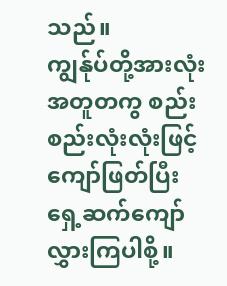သည်။
ကျွန်ုပ်တို့အားလုံး အတူတကွ စည်းစည်းလုံးလုံးဖြင့် ကျော်ဖြတ်ပြီး ရှေ့ဆက်ကျော်လွှားကြပါစို့။